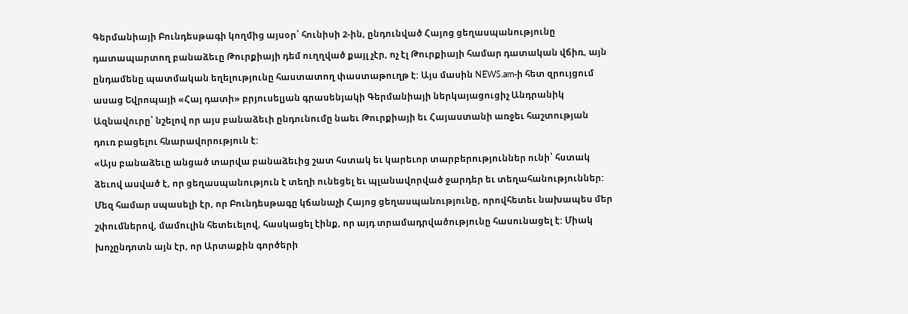Գերմանիայի Բունդեսթագի կողմից այսօր՝ հունիսի 2-ին, ընդունված Հայոց ցեղասպանությունը դատապարտող բանաձեւը Թուրքիայի դեմ ուղղված քայլ չէր, ոչ էլ Թուրքիայի համար դատական վճիռ, այն ընդամենը պատմական եղելությունը հաստատող փաստաթուղթ է: Այս մասին NEWS.am-ի հետ զրույցում ասաց Եվրոպայի «Հայ դատի» բրյուսելյան գրասենյակի Գերմանիայի ներկայացուցիչ Անդրանիկ Ազնավուրը՝ նշելով որ այս բանաձեւի ընդունումը նաեւ Թուրքիայի եւ Հայաստանի առջեւ հաշտության դուռ բացելու հնարավորություն է:
«Այս բանաձեւը անցած տարվա բանաձեւից շատ հստակ եւ կարեւոր տարբերություններ ունի՝ հստակ ձեւով ասված է, որ ցեղասպանություն է տեղի ունեցել եւ պլանավորված ջարդեր եւ տեղահանություններ: Մեզ համար սպասելի էր, որ Բունդեսթագը կճանաչի Հայոց ցեղասպանությունը, որովհետեւ նախապես մեր շփումներով, մամուլին հետեւելով, հասկացել էինք, որ այդ տրամադրվածությունը հասունացել է: Միակ խոչընդոտն այն էր, որ Արտաքին գործերի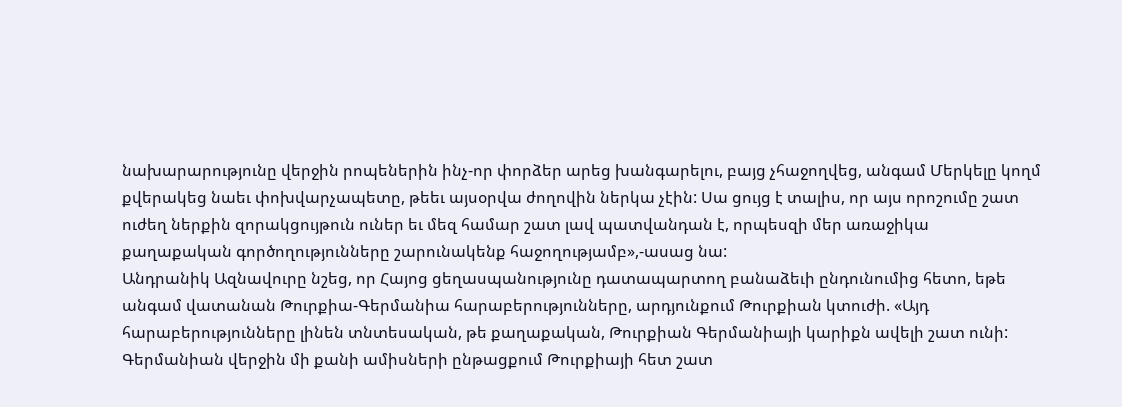նախարարությունը վերջին րոպեներին ինչ-որ փորձեր արեց խանգարելու, բայց չհաջողվեց, անգամ Մերկելը կողմ քվերակեց նաեւ փոխվարչապետը, թեեւ այսօրվա ժողովին ներկա չէին: Սա ցույց է տալիս, որ այս որոշումը շատ ուժեղ ներքին զորակցույթուն ուներ եւ մեզ համար շատ լավ պատվանդան է, որպեսզի մեր առաջիկա քաղաքական գործողությունները շարունակենք հաջողությամբ»,-ասաց նա:
Անդրանիկ Ազնավուրը նշեց, որ Հայոց ցեղասպանությունը դատապարտող բանաձեւի ընդունումից հետո, եթե անգամ վատանան Թուրքիա-Գերմանիա հարաբերությունները, արդյունքում Թուրքիան կտուժի. «Այդ հարաբերությունները լինեն տնտեսական, թե քաղաքական, Թուրքիան Գերմանիայի կարիքն ավելի շատ ունի: Գերմանիան վերջին մի քանի ամիսների ընթացքում Թուրքիայի հետ շատ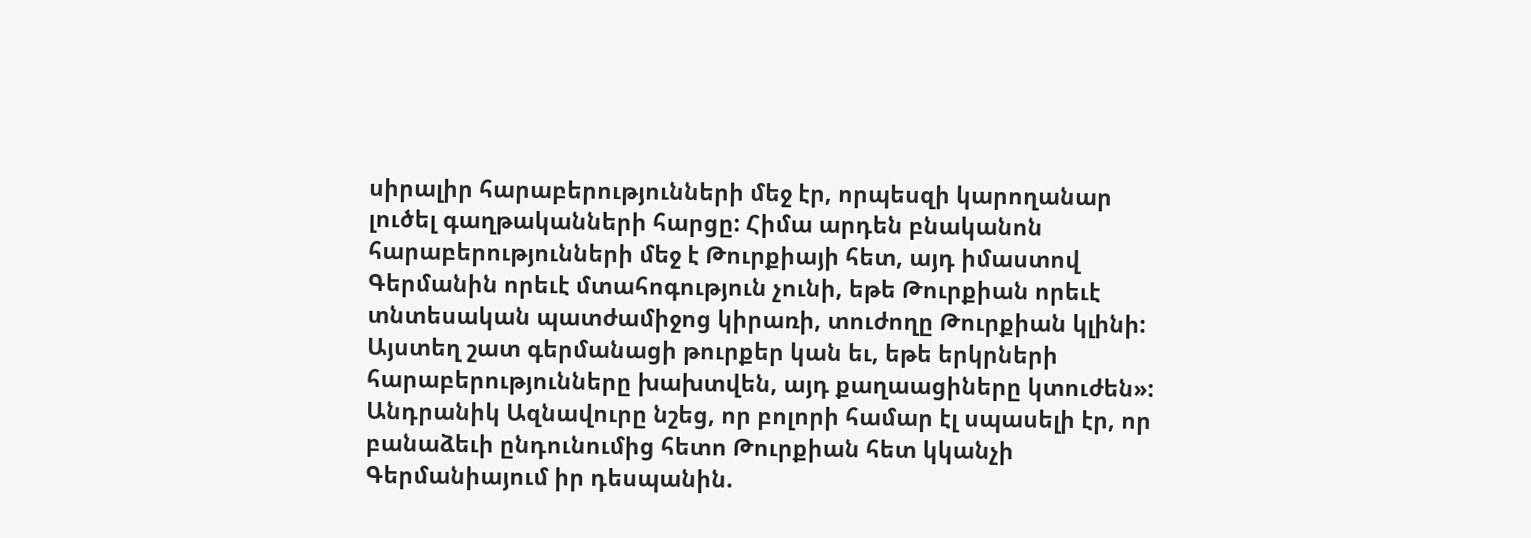սիրալիր հարաբերությունների մեջ էր, որպեսզի կարողանար լուծել գաղթականների հարցը: Հիմա արդեն բնականոն հարաբերությունների մեջ է Թուրքիայի հետ, այդ իմաստով Գերմանին որեւէ մտահոգություն չունի, եթե Թուրքիան որեւէ տնտեսական պատժամիջոց կիրառի, տուժողը Թուրքիան կլինի: Այստեղ շատ գերմանացի թուրքեր կան եւ, եթե երկրների հարաբերությունները խախտվեն, այդ քաղաացիները կտուժեն»:
Անդրանիկ Ազնավուրը նշեց, որ բոլորի համար էլ սպասելի էր, որ բանաձեւի ընդունումից հետո Թուրքիան հետ կկանչի Գերմանիայում իր դեսպանին.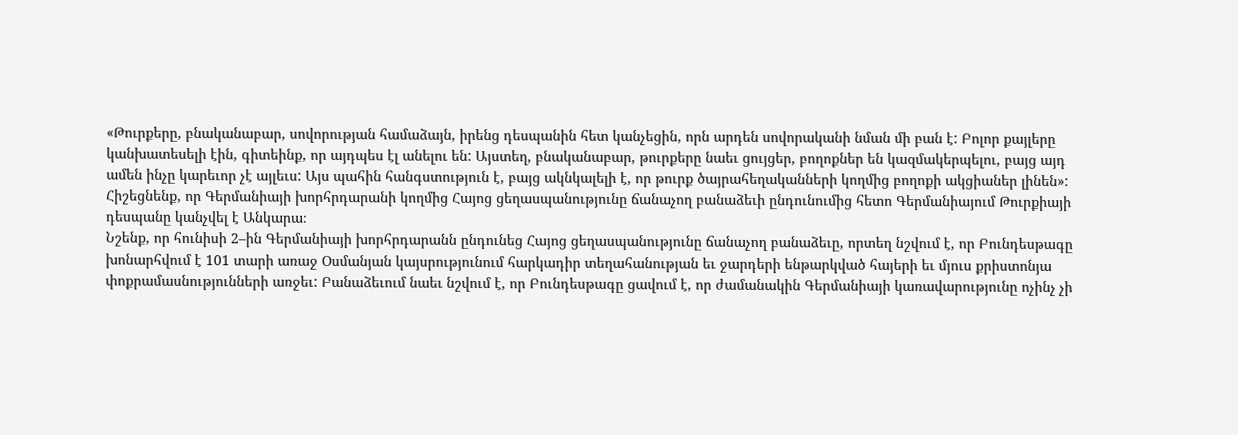«Թուրքերը, բնականաբար, սովորության համաձայն, իրենց դեսպանին հետ կանչեցին, որն արդեն սովորականի նման մի բան է: Բոլոր քայլերը կանխատեսելի էին, գիտեինք, որ այդպես էլ անելու են: Այստեղ, բնականաբար, թուրքերը նաեւ ցույցեր, բողոքներ են կազմակերպելու, բայց այդ ամեն ինչը կարեւոր չէ այլեւս: Այս պահին հանգստություն է, բայց ակնկալելի է, որ թուրք ծայրահեղականների կողմից բողոքի ակցիաներ լինեն»:
Հիշեցնենք, որ Գերմանիայի խորհրդարանի կողմից Հայոց ցեղասպանությունը ճանաչող բանաձեւի ընդունումից հետո Գերմանիայում Թուրքիայի դեսպանը կանչվել է Անկարա։
Նշենք, որ հունիսի 2–ին Գերմանիայի խորհրդարանն ընդունեց Հայոց ցեղասպանությունը ճանաչող բանաձեւը, որտեղ նշվում է, որ Բունդեսթագը խոնարհվում է 101 տարի առաջ Օսմանյան կայսրությունում հարկադիր տեղահանության եւ ջարդերի ենթարկված հայերի եւ մյուս քրիստոնյա փոքրամասնությունների առջեւ: Բանաձեւում նաեւ նշվում է, որ Բունդեսթագը ցավում է, որ ժամանակին Գերմանիայի կառավարությունը ոչինչ չի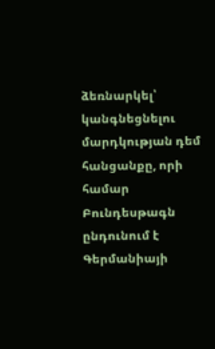ձեռնարկել՝ կանգնեցնելու մարդկության դեմ հանցանքը, որի համար Բունդեսթագն ընդունում է Գերմանիայի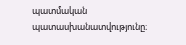պատմական պատասխանատվությունը։